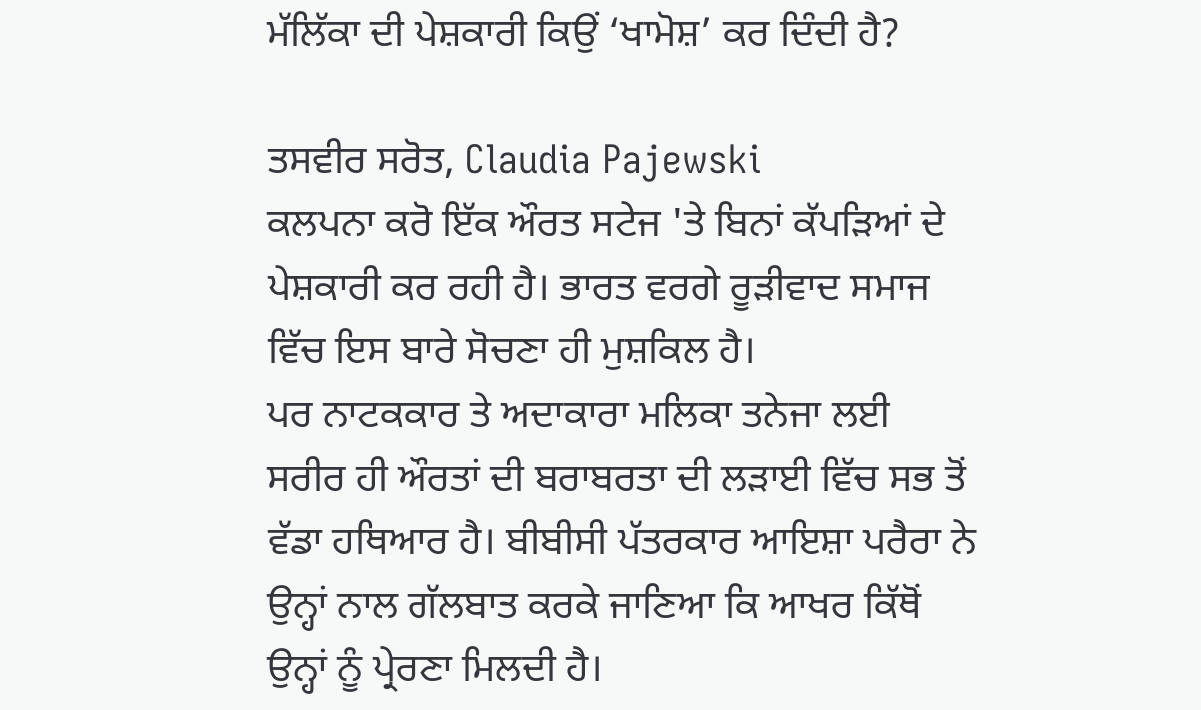ਮੱਲਿੱਕਾ ਦੀ ਪੇਸ਼ਕਾਰੀ ਕਿਉਂ ‘ਖਾਮੋਸ਼’ ਕਰ ਦਿੰਦੀ ਹੈ?

ਤਸਵੀਰ ਸਰੋਤ, Claudia Pajewski
ਕਲਪਨਾ ਕਰੋ ਇੱਕ ਔਰਤ ਸਟੇਜ 'ਤੇ ਬਿਨਾਂ ਕੱਪੜਿਆਂ ਦੇ ਪੇਸ਼ਕਾਰੀ ਕਰ ਰਹੀ ਹੈ। ਭਾਰਤ ਵਰਗੇ ਰੂੜੀਵਾਦ ਸਮਾਜ ਵਿੱਚ ਇਸ ਬਾਰੇ ਸੋਚਣਾ ਹੀ ਮੁਸ਼ਕਿਲ ਹੈ।
ਪਰ ਨਾਟਕਕਾਰ ਤੇ ਅਦਾਕਾਰਾ ਮਲਿਕਾ ਤਨੇਜਾ ਲਈ ਸਰੀਰ ਹੀ ਔਰਤਾਂ ਦੀ ਬਰਾਬਰਤਾ ਦੀ ਲੜਾਈ ਵਿੱਚ ਸਭ ਤੋਂ ਵੱਡਾ ਹਥਿਆਰ ਹੈ। ਬੀਬੀਸੀ ਪੱਤਰਕਾਰ ਆਇਸ਼ਾ ਪਰੈਰਾ ਨੇ ਉਨ੍ਹਾਂ ਨਾਲ ਗੱਲਬਾਤ ਕਰਕੇ ਜਾਣਿਆ ਕਿ ਆਖਰ ਕਿੱਥੋਂ ਉਨ੍ਹਾਂ ਨੂੰ ਪ੍ਰੇਰਣਾ ਮਿਲਦੀ ਹੈ।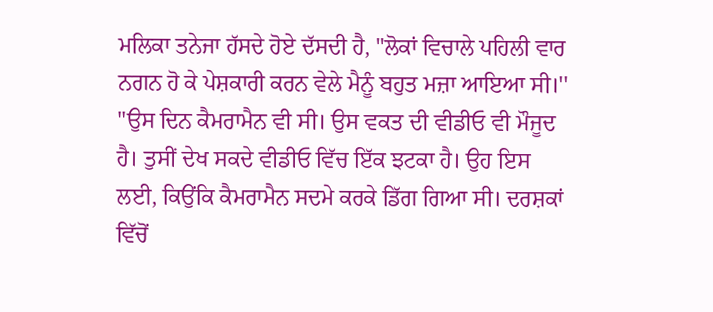ਮਲਿਕਾ ਤਨੇਜਾ ਹੱਸਦੇ ਹੋਏ ਦੱਸਦੀ ਹੈ, "ਲੋਕਾਂ ਵਿਚਾਲੇ ਪਹਿਲੀ ਵਾਰ ਨਗਨ ਹੋ ਕੇ ਪੇਸ਼ਕਾਰੀ ਕਰਨ ਵੇਲੇ ਮੈਨੂੰ ਬਹੁਤ ਮਜ਼ਾ ਆਇਆ ਸੀ।''
"ਉਸ ਦਿਨ ਕੈਮਰਾਮੈਨ ਵੀ ਸੀ। ਉਸ ਵਕਤ ਦੀ ਵੀਡੀਓ ਵੀ ਮੌਜੂਦ ਹੈ। ਤੁਸੀਂ ਦੇਖ ਸਕਦੇ ਵੀਡੀਓ ਵਿੱਚ ਇੱਕ ਝਟਕਾ ਹੈ। ਉਹ ਇਸ ਲਈ, ਕਿਉਂਕਿ ਕੈਮਰਾਮੈਨ ਸਦਮੇ ਕਰਕੇ ਡਿੱਗ ਗਿਆ ਸੀ। ਦਰਸ਼ਕਾਂ ਵਿੱਚੋਂ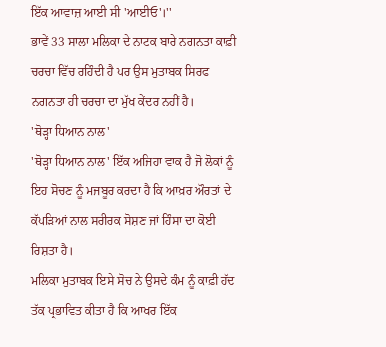ਇੱਕ ਆਵਾਜ਼ ਆਈ ਸੀ 'ਆਈਓ'।''
ਭਾਵੇਂ 33 ਸਾਲਾ ਮਲਿਕਾ ਦੇ ਨਾਟਕ ਬਾਰੇ ਨਗਨਤਾ ਕਾਫ਼ੀ ਚਰਚਾ ਵਿੱਚ ਰਹਿੰਦੀ ਹੈ ਪਰ ਉਸ ਮੁਤਾਬਕ ਸਿਰਫ ਨਗਨਤਾ ਹੀ ਚਰਚਾ ਦਾ ਮੁੱਖ ਕੇਂਦਰ ਨਹੀਂ ਹੈ।
'ਥੋੜ੍ਹਾ ਧਿਆਨ ਨਾਲ'
'ਥੋੜ੍ਹਾ ਧਿਆਨ ਨਾਲ' ਇੱਕ ਅਜਿਹਾ ਵਾਕ ਹੈ ਜੋ ਲੋਕਾਂ ਨੂੰ ਇਹ ਸੋਚਣ ਨੂੰ ਮਜਬੂਰ ਕਰਦਾ ਹੈ ਕਿ ਆਖ਼ਰ ਔਰਤਾਂ ਦੇ ਕੱਪੜਿਆਂ ਨਾਲ ਸਰੀਰਕ ਸੋਸ਼ਣ ਜਾਂ ਹਿੰਸਾ ਦਾ ਕੋਈ ਰਿਸ਼ਤਾ ਹੈ।
ਮਲਿਕਾ ਮੁਤਾਬਕ ਇਸੇ ਸੋਚ ਨੇ ਉਸਦੇ ਕੰਮ ਨੂੰ ਕਾਫ਼ੀ ਹੱਦ ਤੱਕ ਪ੍ਰਭਾਵਿਤ ਕੀਤਾ ਹੈ ਕਿ ਆਖਰ ਇੱਕ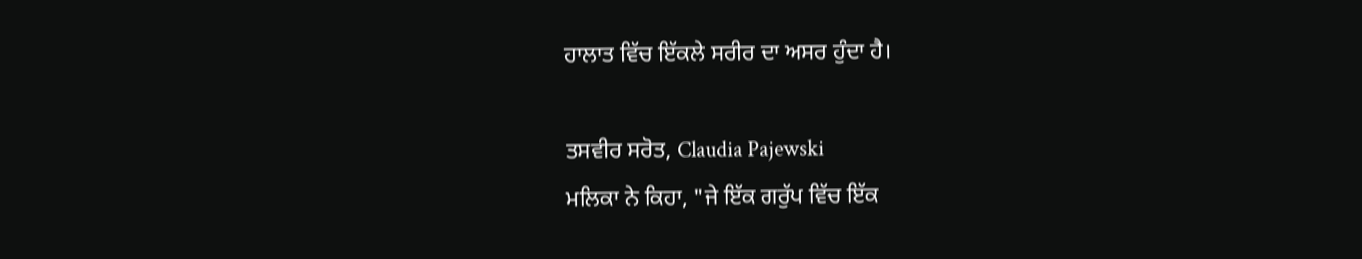ਹਾਲਾਤ ਵਿੱਚ ਇੱਕਲੇ ਸਰੀਰ ਦਾ ਅਸਰ ਹੁੰਦਾ ਹੈ।

ਤਸਵੀਰ ਸਰੋਤ, Claudia Pajewski
ਮਲਿਕਾ ਨੇ ਕਿਹਾ, "ਜੇ ਇੱਕ ਗਰੁੱਪ ਵਿੱਚ ਇੱਕ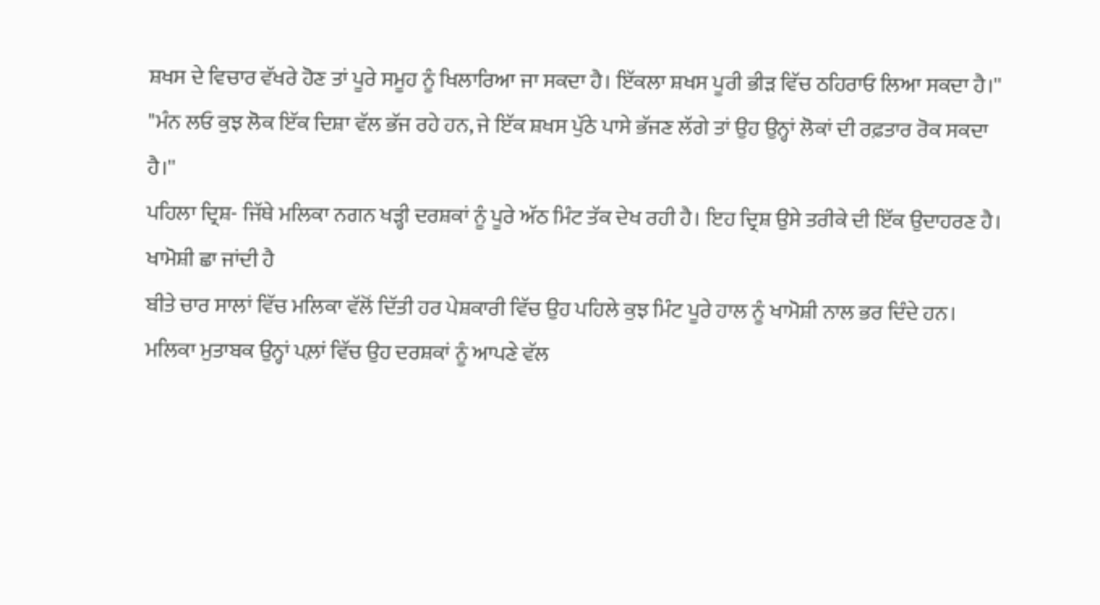ਸ਼ਖਸ ਦੇ ਵਿਚਾਰ ਵੱਖਰੇ ਹੋਣ ਤਾਂ ਪੂਰੇ ਸਮੂਹ ਨੂੰ ਖਿਲਾਰਿਆ ਜਾ ਸਕਦਾ ਹੈ। ਇੱਕਲਾ ਸ਼ਖਸ ਪੂਰੀ ਭੀੜ ਵਿੱਚ ਠਹਿਰਾਓ ਲਿਆ ਸਕਦਾ ਹੈ।''
"ਮੰਨ ਲਓ ਕੁਝ ਲੋਕ ਇੱਕ ਦਿਸ਼ਾ ਵੱਲ ਭੱਜ ਰਹੇ ਹਨ, ਜੇ ਇੱਕ ਸ਼ਖਸ ਪੁੱਠੇ ਪਾਸੇ ਭੱਜਣ ਲੱਗੇ ਤਾਂ ਉਹ ਉਨ੍ਹਾਂ ਲੋਕਾਂ ਦੀ ਰਫ਼ਤਾਰ ਰੋਕ ਸਕਦਾ ਹੈ।''
ਪਹਿਲਾ ਦ੍ਰਿਸ਼- ਜਿੱਥੇ ਮਲਿਕਾ ਨਗਨ ਖੜ੍ਹੀ ਦਰਸ਼ਕਾਂ ਨੂੰ ਪੂਰੇ ਅੱਠ ਮਿੰਟ ਤੱਕ ਦੇਖ ਰਹੀ ਹੈ। ਇਹ ਦ੍ਰਿਸ਼ ਉਸੇ ਤਰੀਕੇ ਦੀ ਇੱਕ ਉਦਾਹਰਣ ਹੈ।
ਖਾਮੋਸ਼ੀ ਛਾ ਜਾਂਦੀ ਹੈ
ਬੀਤੇ ਚਾਰ ਸਾਲਾਂ ਵਿੱਚ ਮਲਿਕਾ ਵੱਲੋਂ ਦਿੱਤੀ ਹਰ ਪੇਸ਼ਕਾਰੀ ਵਿੱਚ ਉਹ ਪਹਿਲੇ ਕੁਝ ਮਿੰਟ ਪੂਰੇ ਹਾਲ ਨੂੰ ਖਾਮੋਸ਼ੀ ਨਾਲ ਭਰ ਦਿੰਦੇ ਹਨ।
ਮਲਿਕਾ ਮੁਤਾਬਕ ਉਨ੍ਹਾਂ ਪਲ਼ਾਂ ਵਿੱਚ ਉਹ ਦਰਸ਼ਕਾਂ ਨੂੰ ਆਪਣੇ ਵੱਲ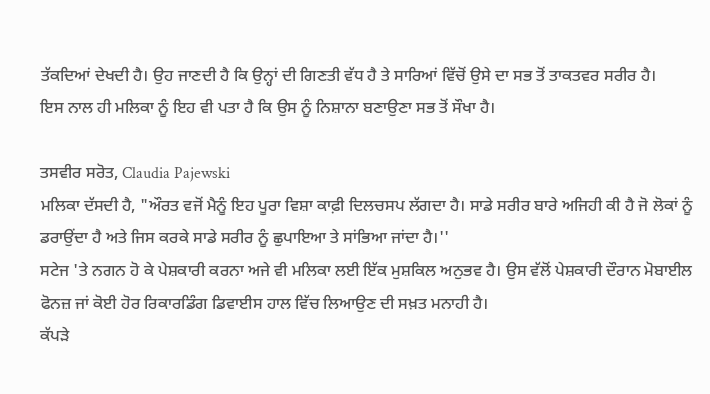ਤੱਕਦਿਆਂ ਦੇਖਦੀ ਹੈ। ਉਹ ਜਾਣਦੀ ਹੈ ਕਿ ਉਨ੍ਹਾਂ ਦੀ ਗਿਣਤੀ ਵੱਧ ਹੈ ਤੇ ਸਾਰਿਆਂ ਵਿੱਚੋਂ ਉਸੇ ਦਾ ਸਭ ਤੋਂ ਤਾਕਤਵਰ ਸਰੀਰ ਹੈ।
ਇਸ ਨਾਲ ਹੀ ਮਲਿਕਾ ਨੂੰ ਇਹ ਵੀ ਪਤਾ ਹੈ ਕਿ ਉਸ ਨੂੰ ਨਿਸ਼ਾਨਾ ਬਣਾਉਣਾ ਸਭ ਤੋਂ ਸੌਖਾ ਹੈ।

ਤਸਵੀਰ ਸਰੋਤ, Claudia Pajewski
ਮਲਿਕਾ ਦੱਸਦੀ ਹੈ, "ਔਰਤ ਵਜੋਂ ਮੈਨੂੰ ਇਹ ਪੂਰਾ ਵਿਸ਼ਾ ਕਾਫ਼ੀ ਦਿਲਚਸਪ ਲੱਗਦਾ ਹੈ। ਸਾਡੇ ਸਰੀਰ ਬਾਰੇ ਅਜਿਹੀ ਕੀ ਹੈ ਜੋ ਲੋਕਾਂ ਨੂੰ ਡਰਾਉਂਦਾ ਹੈ ਅਤੇ ਜਿਸ ਕਰਕੇ ਸਾਡੇ ਸਰੀਰ ਨੂੰ ਛੁਪਾਇਆ ਤੇ ਸਾਂਭਿਆ ਜਾਂਦਾ ਹੈ।''
ਸਟੇਜ 'ਤੇ ਨਗਨ ਹੋ ਕੇ ਪੇਸ਼ਕਾਰੀ ਕਰਨਾ ਅਜੇ ਵੀ ਮਲਿਕਾ ਲਈ ਇੱਕ ਮੁਸ਼ਕਿਲ ਅਨੁਭਵ ਹੈ। ਉਸ ਵੱਲੋਂ ਪੇਸ਼ਕਾਰੀ ਦੌਰਾਨ ਮੋਬਾਈਲ ਫੋਨਜ਼ ਜਾਂ ਕੋਈ ਹੋਰ ਰਿਕਾਰਡਿੰਗ ਡਿਵਾਈਸ ਹਾਲ ਵਿੱਚ ਲਿਆਉਣ ਦੀ ਸਖ਼ਤ ਮਨਾਹੀ ਹੈ।
ਕੱਪੜੇ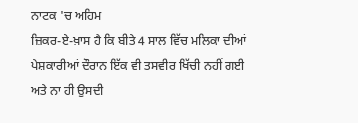ਨਾਟਕ 'ਚ ਅਹਿਮ
ਜ਼ਿਕਰ-ਏ-ਖ਼ਾਸ ਹੈ ਕਿ ਬੀਤੇ 4 ਸਾਲ ਵਿੱਚ ਮਲਿਕਾ ਦੀਆਂ ਪੇਸ਼ਕਾਰੀਆਂ ਦੌਰਾਨ ਇੱਕ ਵੀ ਤਸਵੀਰ ਖਿੱਚੀ ਨਹੀਂ ਗਈ ਅਤੇ ਨਾ ਹੀ ਉਸਦੀ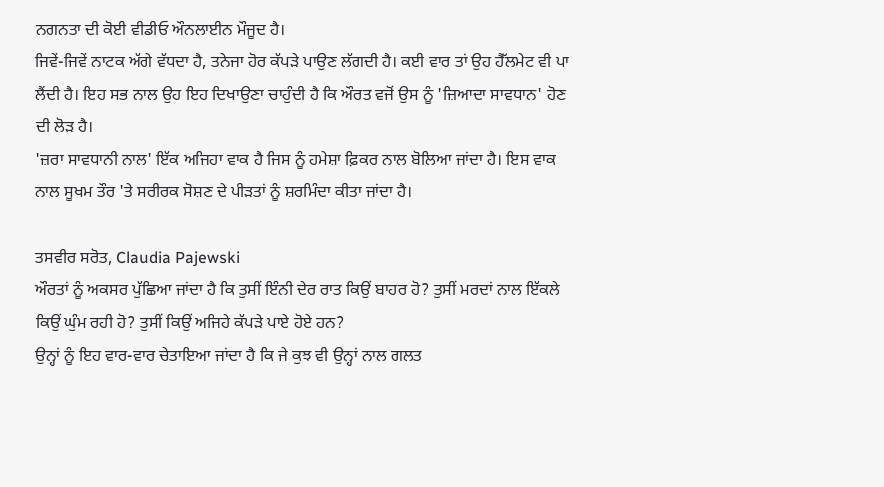ਨਗਨਤਾ ਦੀ ਕੋਈ ਵੀਡੀਓ ਔਨਲਾਈਨ ਮੌਜੂਦ ਹੈ।
ਜਿਵੇਂ-ਜਿਵੇਂ ਨਾਟਕ ਅੱਗੇ ਵੱਧਦਾ ਹੈ, ਤਨੇਜਾ ਹੋਰ ਕੱਪੜੇ ਪਾਉਣ ਲੱਗਦੀ ਹੈ। ਕਈ ਵਾਰ ਤਾਂ ਉਹ ਹੈੱਲਮੇਟ ਵੀ ਪਾ ਲੈਂਦੀ ਹੈ। ਇਹ ਸਭ ਨਾਲ ਉਹ ਇਹ ਦਿਖਾਉਣਾ ਚਾਹੁੰਦੀ ਹੈ ਕਿ ਔਰਤ ਵਜੋਂ ਉਸ ਨੂੰ 'ਜ਼ਿਆਦਾ ਸਾਵਧਾਨ' ਹੋਣ ਦੀ ਲੋੜ ਹੈ।
'ਜ਼ਰਾ ਸਾਵਧਾਨੀ ਨਾਲ' ਇੱਕ ਅਜਿਹਾ ਵਾਕ ਹੈ ਜਿਸ ਨੂੰ ਹਮੇਸ਼ਾ ਫ਼ਿਕਰ ਨਾਲ ਬੋਲਿਆ ਜਾਂਦਾ ਹੈ। ਇਸ ਵਾਕ ਨਾਲ ਸੂਖਮ ਤੌਰ 'ਤੇ ਸਰੀਰਕ ਸੋਸ਼ਣ ਦੇ ਪੀੜਤਾਂ ਨੂੰ ਸ਼ਰਮਿੰਦਾ ਕੀਤਾ ਜਾਂਦਾ ਹੈ।

ਤਸਵੀਰ ਸਰੋਤ, Claudia Pajewski
ਔਰਤਾਂ ਨੂੰ ਅਕਸਰ ਪੁੱਛਿਆ ਜਾਂਦਾ ਹੈ ਕਿ ਤੁਸੀਂ ਇੰਨੀ ਦੇਰ ਰਾਤ ਕਿਉਂ ਬਾਹਰ ਹੋ? ਤੁਸੀਂ ਮਰਦਾਂ ਨਾਲ ਇੱਕਲੇ ਕਿਉਂ ਘੁੰਮ ਰਹੀ ਹੋ? ਤੁਸੀਂ ਕਿਉਂ ਅਜਿਹੇ ਕੱਪੜੇ ਪਾਏ ਹੋਏ ਹਨ?
ਉਨ੍ਹਾਂ ਨੂੰ ਇਹ ਵਾਰ-ਵਾਰ ਚੇਤਾਇਆ ਜਾਂਦਾ ਹੈ ਕਿ ਜੇ ਕੁਝ ਵੀ ਉਨ੍ਹਾਂ ਨਾਲ ਗਲਤ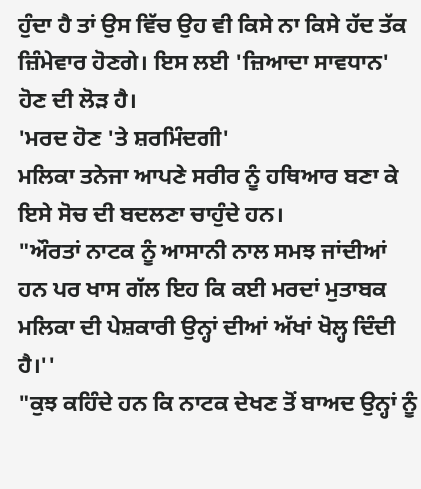ਹੁੰਦਾ ਹੈ ਤਾਂ ਉਸ ਵਿੱਚ ਉਹ ਵੀ ਕਿਸੇ ਨਾ ਕਿਸੇ ਹੱਦ ਤੱਕ ਜ਼ਿੰਮੇਵਾਰ ਹੋਣਗੇ। ਇਸ ਲਈ 'ਜ਼ਿਆਦਾ ਸਾਵਧਾਨ' ਹੋਣ ਦੀ ਲੋੜ ਹੈ।
'ਮਰਦ ਹੋਣ 'ਤੇ ਸ਼ਰਮਿੰਦਗੀ'
ਮਲਿਕਾ ਤਨੇਜਾ ਆਪਣੇ ਸਰੀਰ ਨੂੰ ਹਥਿਆਰ ਬਣਾ ਕੇ ਇਸੇ ਸੋਚ ਦੀ ਬਦਲਣਾ ਚਾਹੁੰਦੇ ਹਨ।
"ਔਰਤਾਂ ਨਾਟਕ ਨੂੰ ਆਸਾਨੀ ਨਾਲ ਸਮਝ ਜਾਂਦੀਆਂ ਹਨ ਪਰ ਖਾਸ ਗੱਲ ਇਹ ਕਿ ਕਈ ਮਰਦਾਂ ਮੁਤਾਬਕ ਮਲਿਕਾ ਦੀ ਪੇਸ਼ਕਾਰੀ ਉਨ੍ਹਾਂ ਦੀਆਂ ਅੱਖਾਂ ਖੋਲ੍ਹ ਦਿੰਦੀ ਹੈ।''
"ਕੁਝ ਕਹਿੰਦੇ ਹਨ ਕਿ ਨਾਟਕ ਦੇਖਣ ਤੋਂ ਬਾਅਦ ਉਨ੍ਹਾਂ ਨੂੰ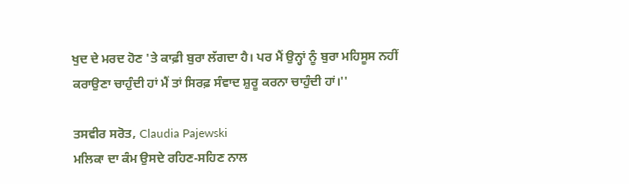ਖੁਦ ਦੇ ਮਰਦ ਹੋਣ 'ਤੇ ਕਾਫ਼ੀ ਬੁਰਾ ਲੱਗਦਾ ਹੈ। ਪਰ ਮੈਂ ਉਨ੍ਹਾਂ ਨੂੰ ਬੁਰਾ ਮਹਿਸੂਸ ਨਹੀਂ ਕਰਾਉਣਾ ਚਾਹੁੰਦੀ ਹਾਂ ਮੈਂ ਤਾਂ ਸਿਰਫ਼ ਸੰਵਾਦ ਸ਼ੁਰੂ ਕਰਨਾ ਚਾਹੁੰਦੀ ਹਾਂ।''

ਤਸਵੀਰ ਸਰੋਤ, Claudia Pajewski
ਮਲਿਕਾ ਦਾ ਕੰਮ ਉਸਦੇ ਰਹਿਣ-ਸਹਿਣ ਨਾਲ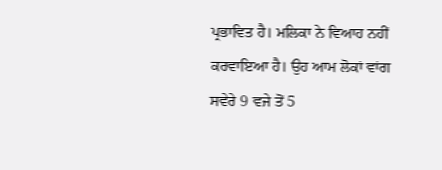ਪ੍ਰਭਾਵਿਤ ਹੈ। ਮਲਿਕਾ ਨੇ ਵਿਆਹ ਨਹੀਂ ਕਰਵਾਇਆ ਹੈ। ਉਹ ਆਮ ਲੋਕਾਂ ਵਾਂਗ ਸਵੇਰੇ 9 ਵਜੇ ਤੋਂ 5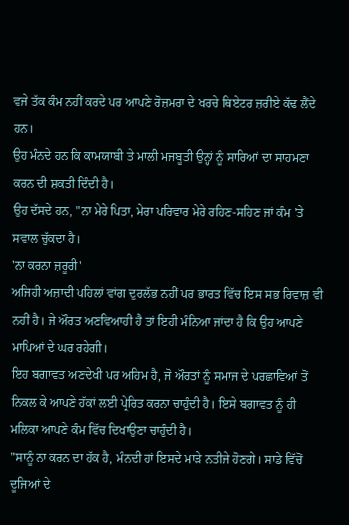ਵਜੇ ਤੱਕ ਕੰਮ ਨਹੀਂ ਕਰਦੇ ਪਰ ਆਪਣੇ ਰੋਜ਼ਮਰਾ ਦੇ ਖਰਚੇ ਥਿਏਟਰ ਜ਼ਰੀਏ ਕੱਢ ਲੈਂਦੇ ਹਨ।
ਉਹ ਮੰਨਦੇ ਹਨ ਕਿ ਕਾਮਯਾਬੀ ਤੇ ਮਾਲੀ ਮਜਬੂਤੀ ਉਨ੍ਹਾਂ ਨੂੰ ਸਾਰਿਆਂ ਦਾ ਸਾਹਮਣਾ ਕਰਨ ਦੀ ਸ਼ਕਤੀ ਦਿੰਦੀ ਹੈ।
ਉਹ ਦੱਸਦੇ ਹਨ, "ਨਾ ਮੇਰੇ ਪਿਤਾ, ਮੇਰਾ ਪਰਿਵਾਰ ਮੇਰੇ ਰਹਿਣ-ਸਹਿਣ ਜਾਂ ਕੰਮ 'ਤੇ ਸਵਾਲ ਚੁੱਕਦਾ ਹੈ।
'ਨਾ ਕਰਨਾ ਜ਼ਰੂਰੀ'
ਅਜਿਹੀ ਅਜ਼ਾਦੀ ਪਹਿਲਾਂ ਵਾਂਗ ਦੁਰਲੱਭ ਨਹੀਂ ਪਰ ਭਾਰਤ ਵਿੱਚ ਇਸ ਸਭ ਰਿਵਾਜ਼ ਵੀ ਨਹੀਂ ਹੈ। ਜੇ ਔਰਤ ਅਣਵਿਆਹੀ ਹੈ ਤਾਂ ਇਹੀ ਮੰਨਿਆ ਜਾਂਦਾ ਹੈ ਕਿ ਉਹ ਆਪਣੇ ਮਾਪਿਆਂ ਦੇ ਘਰ ਰਹੇਗੀ।
ਇਹ ਬਗਾਵਤ ਅਣਦੇਖੀ ਪਰ ਅਹਿਮ ਹੈ, ਜੋ ਔਰਤਾਂ ਨੂੰ ਸਮਾਜ ਦੇ ਪਰਛਾਵਿਆਂ ਤੋਂ ਨਿਕਲ ਕੇ ਆਪਣੇ ਹੱਕਾਂ ਲਈ ਪ੍ਰੇਰਿਤ ਕਰਨਾ ਚਾਹੁੰਦੀ ਹੈ। ਇਸੇ ਬਗਾਵਤ ਨੂੰ ਹੀ ਮਲਿਕਾ ਆਪਣੇ ਕੰਮ ਵਿੱਚ ਦਿਖਾਉਣਾ ਚਾਹੁੰਦੀ ਹੈ।
"ਸਾਨੂੰ ਨਾ ਕਰਨ ਦਾ ਹੱਕ ਹੈ, ਮੰਨਦੀ ਹਾਂ ਇਸਦੇ ਮਾੜੇ ਨਤੀਜੇ ਹੋਣਗੇ। ਸਾਡੇ ਵਿੱਚੋਂ ਦੂਜਿਆਂ ਦੇ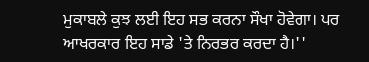ਮੁਕਾਬਲੇ ਕੁਝ ਲਈ ਇਹ ਸਭ ਕਰਨਾ ਸੌਖਾ ਹੋਵੇਗਾ। ਪਰ ਆਖਰਕਾਰ ਇਹ ਸਾਡੇ 'ਤੇ ਨਿਰਭਰ ਕਰਦਾ ਹੈ।''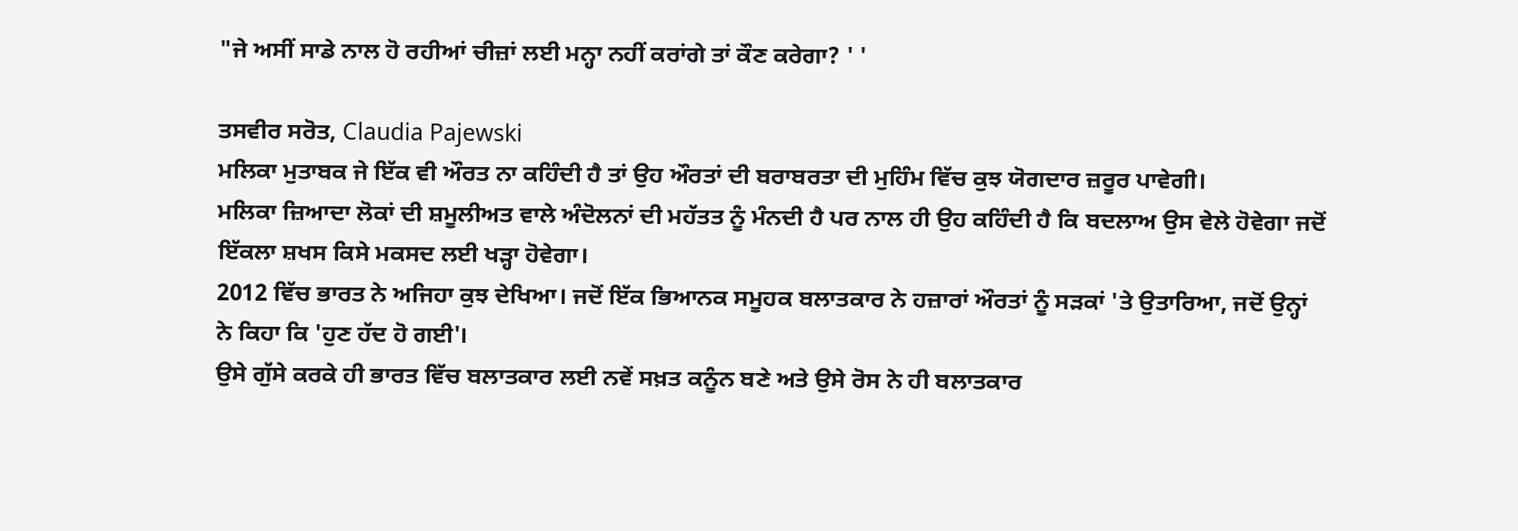"ਜੇ ਅਸੀਂ ਸਾਡੇ ਨਾਲ ਹੋ ਰਹੀਆਂ ਚੀਜ਼ਾਂ ਲਈ ਮਨ੍ਹਾ ਨਹੀਂ ਕਰਾਂਗੇ ਤਾਂ ਕੌਣ ਕਰੇਗਾ? ' '

ਤਸਵੀਰ ਸਰੋਤ, Claudia Pajewski
ਮਲਿਕਾ ਮੁਤਾਬਕ ਜੇ ਇੱਕ ਵੀ ਔਰਤ ਨਾ ਕਹਿੰਦੀ ਹੈ ਤਾਂ ਉਹ ਔਰਤਾਂ ਦੀ ਬਰਾਬਰਤਾ ਦੀ ਮੁਹਿੰਮ ਵਿੱਚ ਕੁਝ ਯੋਗਦਾਰ ਜ਼ਰੂਰ ਪਾਵੇਗੀ।
ਮਲਿਕਾ ਜ਼ਿਆਦਾ ਲੋਕਾਂ ਦੀ ਸ਼ਮੂਲੀਅਤ ਵਾਲੇ ਅੰਦੋਲਨਾਂ ਦੀ ਮਹੱਤਤ ਨੂੰ ਮੰਨਦੀ ਹੈ ਪਰ ਨਾਲ ਹੀ ਉਹ ਕਹਿੰਦੀ ਹੈ ਕਿ ਬਦਲਾਅ ਉਸ ਵੇਲੇ ਹੋਵੇਗਾ ਜਦੋਂ ਇੱਕਲਾ ਸ਼ਖਸ ਕਿਸੇ ਮਕਸਦ ਲਈ ਖੜ੍ਹਾ ਹੋਵੇਗਾ।
2012 ਵਿੱਚ ਭਾਰਤ ਨੇ ਅਜਿਹਾ ਕੁਝ ਦੇਖਿਆ। ਜਦੋਂ ਇੱਕ ਭਿਆਨਕ ਸਮੂਹਕ ਬਲਾਤਕਾਰ ਨੇ ਹਜ਼ਾਰਾਂ ਔਰਤਾਂ ਨੂੰ ਸੜਕਾਂ 'ਤੇ ਉਤਾਰਿਆ, ਜਦੋਂ ਉਨ੍ਹਾਂ ਨੇ ਕਿਹਾ ਕਿ 'ਹੁਣ ਹੱਦ ਹੋ ਗਈ'।
ਉਸੇ ਗੁੱਸੇ ਕਰਕੇ ਹੀ ਭਾਰਤ ਵਿੱਚ ਬਲਾਤਕਾਰ ਲਈ ਨਵੇਂ ਸਖ਼ਤ ਕਨੂੰਨ ਬਣੇ ਅਤੇ ਉਸੇ ਰੋਸ ਨੇ ਹੀ ਬਲਾਤਕਾਰ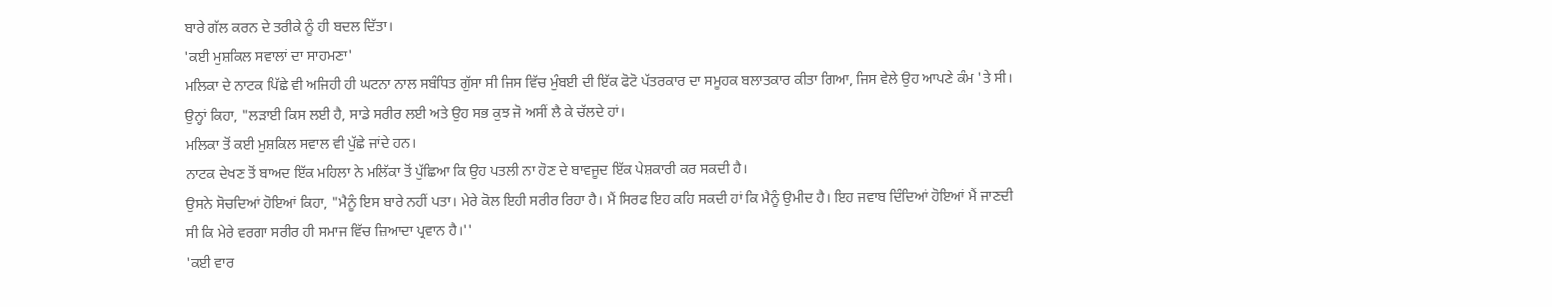ਬਾਰੇ ਗੱਲ ਕਰਨ ਦੇ ਤਰੀਕੇ ਨੂੰ ਹੀ ਬਦਲ ਦਿੱਤਾ।
'ਕਈ ਮੁਸ਼ਕਿਲ ਸਵਾਲਾਂ ਦਾ ਸਾਹਮਣਾ'
ਮਲਿਕਾ ਦੇ ਨਾਟਕ ਪਿੱਛੇ ਵੀ ਅਜਿਹੀ ਹੀ ਘਟਨਾ ਨਾਲ ਸਬੰਧਿਤ ਗੁੱਸਾ ਸੀ ਜਿਸ ਵਿੱਚ ਮੁੰਬਈ ਦੀ ਇੱਕ ਫੋਟੋ ਪੱਤਰਕਾਰ ਦਾ ਸਮੂਹਕ ਬਲਾਤਕਾਰ ਕੀਤਾ ਗਿਆ, ਜਿਸ ਵੇਲੇ ਉਹ ਆਪਣੇ ਕੰਮ 'ਤੇ ਸੀ।
ਉਨ੍ਹਾਂ ਕਿਹਾ, "ਲੜਾਈ ਕਿਸ ਲਈ ਹੈ, ਸਾਡੇ ਸਰੀਰ ਲਈ ਅਤੇ ਉਹ ਸਭ ਕੁਝ ਜੋ ਅਸੀਂ ਲੈ ਕੇ ਚੱਲਦੇ ਹਾਂ।
ਮਲਿਕਾ ਤੋਂ ਕਈ ਮੁਸ਼ਕਿਲ ਸਵਾਲ ਵੀ ਪੁੱਛੇ ਜਾਂਦੇ ਹਨ।
ਨਾਟਕ ਦੇਖਣ ਤੋਂ ਬਾਅਦ ਇੱਕ ਮਹਿਲਾ ਨੇ ਮਲਿੱਕਾ ਤੋਂ ਪੁੱਛਿਆ ਕਿ ਉਹ ਪਤਲੀ ਨਾ ਹੋਣ ਦੇ ਬਾਵਜੂਦ ਇੱਕ ਪੇਸ਼ਕਾਰੀ ਕਰ ਸਕਦੀ ਹੈ।
ਉਸਨੇ ਸੋਚਦਿਆਂ ਹੋਇਆਂ ਕਿਹਾ, "ਮੈਨੂੰ ਇਸ ਬਾਰੇ ਨਹੀਂ ਪਤਾ। ਮੇਰੇ ਕੋਲ ਇਹੀ ਸਰੀਰ ਰਿਹਾ ਹੈ। ਮੈਂ ਸਿਰਫ ਇਹ ਕਹਿ ਸਕਦੀ ਹਾਂ ਕਿ ਮੈਨੂੰ ਉਮੀਦ ਹੈ। ਇਹ ਜਵਾਬ ਦਿੰਦਿਆਂ ਹੋਇਆਂ ਮੈਂ ਜਾਣਦੀ ਸੀ ਕਿ ਮੇਰੇ ਵਰਗਾ ਸਰੀਰ ਹੀ ਸਮਾਜ ਵਿੱਚ ਜ਼ਿਆਦਾ ਪ੍ਰਵਾਨ ਹੈ।''
'ਕਈ ਵਾਰ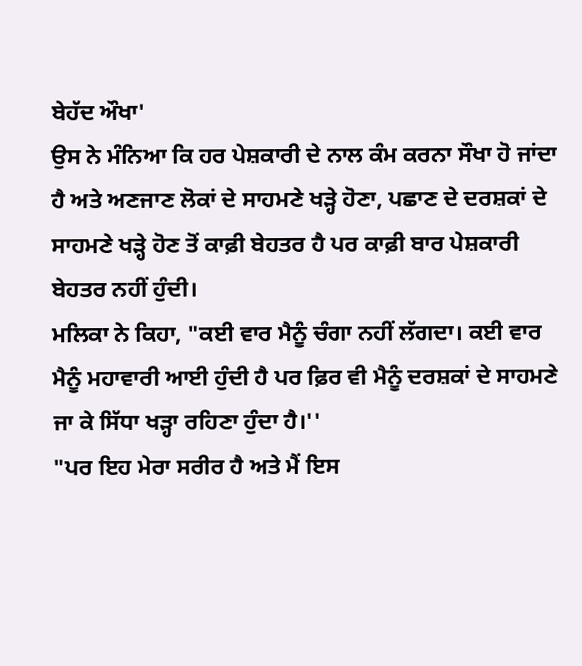ਬੇਹੱਦ ਔਖਾ'
ਉਸ ਨੇ ਮੰਨਿਆ ਕਿ ਹਰ ਪੇਸ਼ਕਾਰੀ ਦੇ ਨਾਲ ਕੰਮ ਕਰਨਾ ਸੌਖਾ ਹੋ ਜਾਂਦਾ ਹੈ ਅਤੇ ਅਣਜਾਣ ਲੋਕਾਂ ਦੇ ਸਾਹਮਣੇ ਖੜ੍ਹੇ ਹੋਣਾ, ਪਛਾਣ ਦੇ ਦਰਸ਼ਕਾਂ ਦੇ ਸਾਹਮਣੇ ਖੜ੍ਹੇ ਹੋਣ ਤੋਂ ਕਾਫ਼ੀ ਬੇਹਤਰ ਹੈ ਪਰ ਕਾਫ਼ੀ ਬਾਰ ਪੇਸ਼ਕਾਰੀ ਬੇਹਤਰ ਨਹੀਂ ਹੁੰਦੀ।
ਮਲਿਕਾ ਨੇ ਕਿਹਾ, "ਕਈ ਵਾਰ ਮੈਨੂੰ ਚੰਗਾ ਨਹੀਂ ਲੱਗਦਾ। ਕਈ ਵਾਰ ਮੈਨੂੰ ਮਹਾਵਾਰੀ ਆਈ ਹੁੰਦੀ ਹੈ ਪਰ ਫ਼ਿਰ ਵੀ ਮੈਨੂੰ ਦਰਸ਼ਕਾਂ ਦੇ ਸਾਹਮਣੇ ਜਾ ਕੇ ਸਿੱਧਾ ਖੜ੍ਹਾ ਰਹਿਣਾ ਹੁੰਦਾ ਹੈ।''
"ਪਰ ਇਹ ਮੇਰਾ ਸਰੀਰ ਹੈ ਅਤੇ ਮੈਂ ਇਸ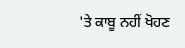'ਤੇ ਕਾਬੂ ਨਹੀਂ ਖੋਹਣ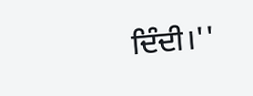ਦਿੰਦੀ।''